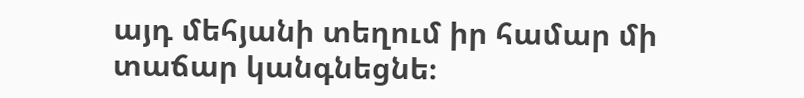այդ մեհյանի տեղում իր համար մի տաճար կանգնեցնե։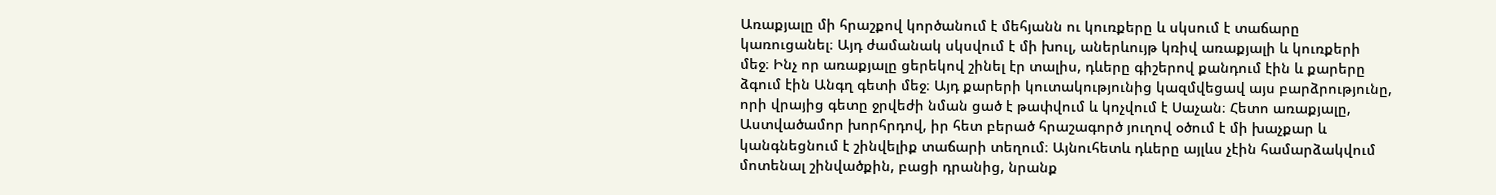Առաքյալը մի հրաշքով կործանում է մեհյանն ու կուռքերը և սկսում է տաճարը կառուցանել։ Այդ ժամանակ սկսվում է մի խուլ, աներևույթ կռիվ առաքյալի և կուռքերի մեջ։ Ինչ որ առաքյալը ցերեկով շինել էր տալիս, դևերը գիշերով քանդում էին և քարերը ձգում էին Անգղ գետի մեջ։ Այդ քարերի կուտակությունից կազմվեցավ այս բարձրությունը, որի վրայից գետը ջրվեժի նման ցած է թափվում և կոչվում է Սաչան։ Հետո առաքյալը, Աստվածամոր խորհրդով, իր հետ բերած հրաշագործ յուղով օծում է մի խաչքար և կանգնեցնում է շինվելիք տաճարի տեղում։ Այնուհետև դևերը այլևս չէին համարձակվում մոտենալ շինվածքին, բացի դրանից, նրանք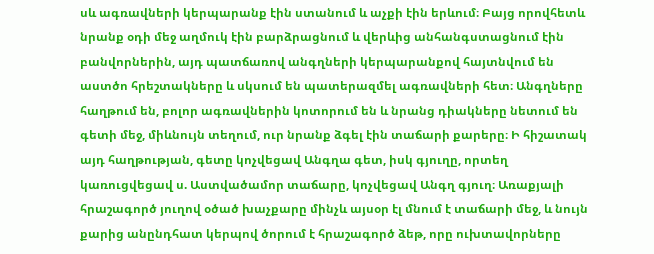սև ագռավների կերպարանք էին ստանում և աչքի էին երևում։ Բայց որովհետև նրանք օդի մեջ աղմուկ էին բարձրացնում և վերևից անհանգստացնում էին բանվորներին, այդ պատճառով անգղների կերպարանքով հայտնվում են աստծո հրեշտակները և սկսում են պատերազմել ագռավների հետ։ Անգղները հաղթում են, բոլոր ագռավներին կոտորում են և նրանց դիակները նետում են գետի մեջ, միևնույն տեղում, ուր նրանք ձգել էին տաճարի քարերը։ Ի հիշատակ այդ հաղթության, գետը կոչվեցավ Անգղա գետ, իսկ գյուղը, որտեղ կառուցվեցավ ս. Աստվածամոր տաճարը, կոչվեցավ Անգղ գյուղ։ Առաքյալի հրաշագործ յուղով օծած խաչքարը մինչև այսօր էլ մնում է տաճարի մեջ, և նույն քարից անընդհատ կերպով ծորում է հրաշագործ ձեթ, որը ուխտավորները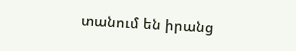տանում են իրանց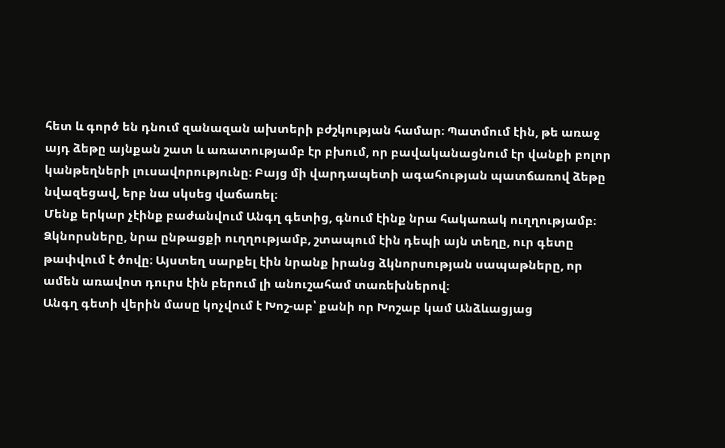հետ և գործ են դնում զանազան ախտերի բժշկության համար։ Պատմում էին, թե առաջ այդ ձեթը այնքան շատ և առատությամբ էր բխում, որ բավականացնում էր վանքի բոլոր կանթեղների լուսավորությունը։ Բայց մի վարդապետի ագահության պատճառով ձեթը նվազեցավ, երբ նա սկսեց վաճառել։
Մենք երկար չէինք բաժանվում Անգղ գետից, գնում էինք նրա հակառակ ուղղությամբ։ Ձկնորսները, նրա ընթացքի ուղղությամբ, շտապում էին դեպի այն տեղը, ուր գետը թափվում է ծովը։ Այստեղ սարքել էին նրանք իրանց ձկնորսության սապաթները, որ ամեն առավոտ դուրս էին բերում լի անուշահամ տառեխներով։
Անգղ գետի վերին մասը կոչվում է Խոշ-աբ՝ քանի որ Խոշաբ կամ Անձևացյաց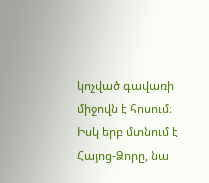կոչված գավառի միջովն է հոսում։ Իսկ երբ մտնում է Հայոց-Ձորը, նա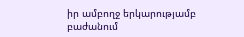իր ամբողջ երկարությամբ բաժանում